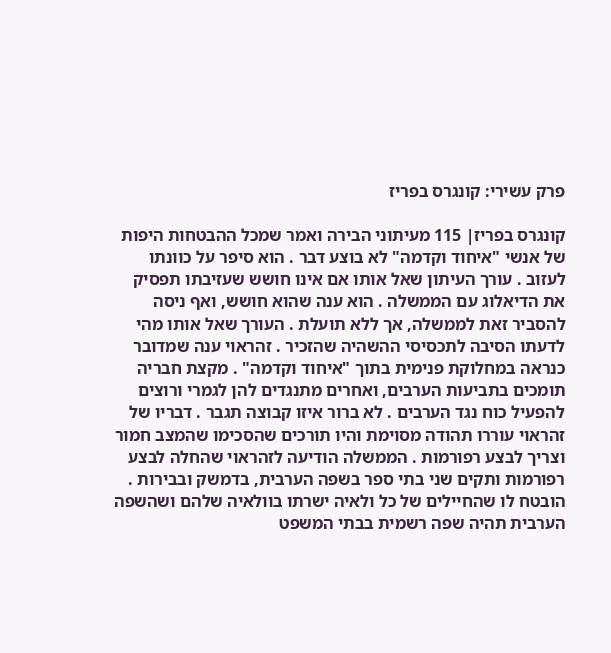פרק עשירי: קונגרס בפריז

קונגרס בפריז׀ 115 מעיתוני הבירה ואמר שמכל ההבטחות היפות של אנשי "איחוד וקדמה" לא בוצע דבר . הוא סיפר על כוונתו לעזוב . עורך העיתון שאל אותו אם אינו חושש שעזיבתו תפסיק את הדיאלוג עם הממשלה . הוא ענה שהוא חושש, ואף ניסה להסביר זאת לממשלה, אך ללא תועלת . העורך שאל אותו מהי לדעתו הסיבה לתכסיסי ההשהיה שהזכיר . זהראוי ענה שמדובר כנראה במחלוקת פנימית בתוך "איחוד וקדמה" . מקצת חבריה תומכים בתביעות הערבים, ואחרים מתנגדים להן לגמרי ורוצים להפעיל כוח נגד הערבים . לא ברור איזו קבוצה תגבר . דבריו של זהראוי עוררו תהודה מסוימת והיו תורכים שהסכימו שהמצב חמור וצריך לבצע רפורמות . הממשלה הודיעה לזהראוי שהחלה לבצע רפורמות ותקים שני בתי ספר בשפה הערבית, בדמשק ובבירות . הובטח לו שהחיילים של כל ולאיה ישרתו בוולאיה שלהם ושהשפה הערבית תהיה שפה רשמית בבתי המשפט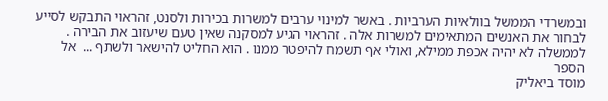ובמשרדי הממשל בוולאיות הערביות . באשר למינוי ערבים למשרות בכירות ולסנט, זהראוי התבקש לסייע לבחור את האנשים המתאימים למשרות אלה . זהראוי הגיע למסקנה שאין טעם שיעזוב את הבירה . לממשלה לא יהיה אכפת ממילא, ואולי אף תשמח להיפטר ממנו . הוא החליט להישאר ולשתף ...  אל הספר
מוסד ביאליק